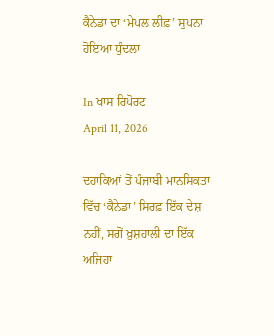ਕੈਨੇਡਾ ਦਾ ‘ਮੇਪਲ ਲੀਫ਼’ ਸੁਪਨਾ ਹੋਇਆ ਧੁੰਦਲਾ

In ਖਾਸ ਰਿਪੋਰਟ
April 11, 2026

ਦਹਾਕਿਆਂ ਤੋਂ ਪੰਜਾਬੀ ਮਾਨਸਿਕਤਾ ਵਿੱਚ ‘ਕੈਨੇਡਾ’ ਸਿਰਫ਼ ਇੱਕ ਦੇਸ਼ ਨਹੀਂ, ਸਗੋਂ ਖ਼ੁਸ਼ਹਾਲੀ ਦਾ ਇੱਕ ਅਜਿਹਾ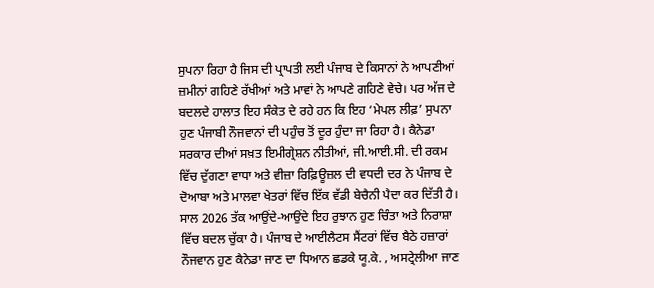ਸੁਪਨਾ ਰਿਹਾ ਹੈ ਜਿਸ ਦੀ ਪ੍ਰਾਪਤੀ ਲਈ ਪੰਜਾਬ ਦੇ ਕਿਸਾਨਾਂ ਨੇ ਆਪਣੀਆਂ ਜ਼ਮੀਨਾਂ ਗਹਿਣੇ ਰੱਖੀਆਂ ਅਤੇ ਮਾਵਾਂ ਨੇ ਆਪਣੇ ਗਹਿਣੇ ਵੇਚੇ। ਪਰ ਅੱਜ ਦੇ ਬਦਲਦੇ ਹਾਲਾਤ ਇਹ ਸੰਕੇਤ ਦੇ ਰਹੇ ਹਨ ਕਿ ਇਹ ‘ਮੇਪਲ ਲੀਫ਼’ ਸੁਪਨਾ ਹੁਣ ਪੰਜਾਬੀ ਨੌਜਵਾਨਾਂ ਦੀ ਪਹੁੰਚ ਤੋਂ ਦੂਰ ਹੁੰਦਾ ਜਾ ਰਿਹਾ ਹੈ। ਕੈਨੇਡਾ ਸਰਕਾਰ ਦੀਆਂ ਸਖ਼ਤ ਇਮੀਗ੍ਰੇਸ਼ਨ ਨੀਤੀਆਂ, ਜੀ.ਆਈ.ਸੀ. ਦੀ ਰਕਮ ਵਿੱਚ ਦੁੱਗਣਾ ਵਾਧਾ ਅਤੇ ਵੀਜ਼ਾ ਰਿਫ਼ਿਊਜ਼ਲ ਦੀ ਵਧਦੀ ਦਰ ਨੇ ਪੰਜਾਬ ਦੇ ਦੋਆਬਾ ਅਤੇ ਮਾਲਵਾ ਖੇਤਰਾਂ ਵਿੱਚ ਇੱਕ ਵੱਡੀ ਬੇਚੈਨੀ ਪੈਦਾ ਕਰ ਦਿੱਤੀ ਹੈ। ਸਾਲ 2026 ਤੱਕ ਆਉਂਦੇ-ਆਉਂਦੇ ਇਹ ਰੁਝਾਨ ਹੁਣ ਚਿੰਤਾ ਅਤੇ ਨਿਰਾਸ਼ਾ ਵਿੱਚ ਬਦਲ ਚੁੱਕਾ ਹੈ। ਪੰਜਾਬ ਦੇ ਆਈਲੈਟਸ ਸੈਂਟਰਾਂ ਵਿੱਚ ਬੈਠੇ ਹਜ਼ਾਰਾਂ ਨੌਜਵਾਨ ਹੁਣ ਕੈਨੇਡਾ ਜਾਣ ਦਾ ਧਿਆਨ ਛਡਕੇ ਯੂ.ਕੇ. , ਅਸਟ੍ਰੇਲੀਆ ਜਾਣ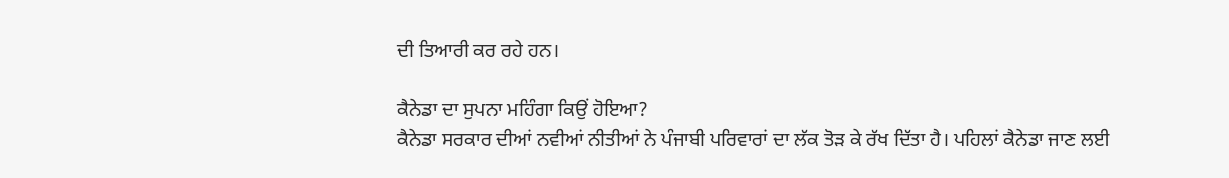ਦੀ ਤਿਆਰੀ ਕਰ ਰਹੇ ਹਨ।

ਕੈਨੇਡਾ ਦਾ ਸੁਪਨਾ ਮਹਿੰਗਾ ਕਿਉਂ ਹੋਇਆ?
ਕੈਨੇਡਾ ਸਰਕਾਰ ਦੀਆਂ ਨਵੀਆਂ ਨੀਤੀਆਂ ਨੇ ਪੰਜਾਬੀ ਪਰਿਵਾਰਾਂ ਦਾ ਲੱਕ ਤੋੜ ਕੇ ਰੱਖ ਦਿੱਤਾ ਹੈ। ਪਹਿਲਾਂ ਕੈਨੇਡਾ ਜਾਣ ਲਈ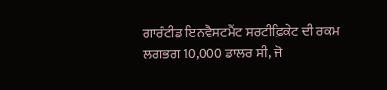ਗਾਰੰਟੀਡ ਇਨਵੈਸਟਮੈਂਟ ਸਰਟੀਫ਼ਿਕੇਟ ਦੀ ਰਕਮ ਲਗਭਗ 10,000 ਡਾਲਰ ਸੀ, ਜੋ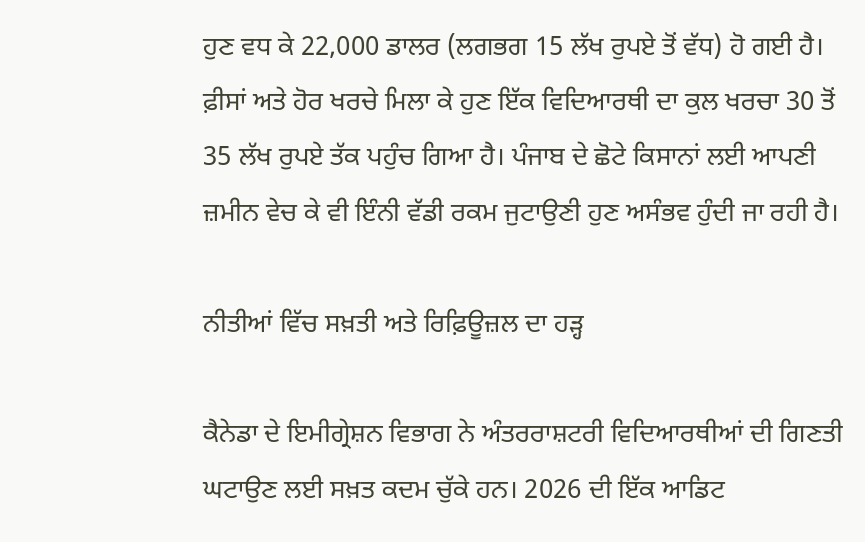ਹੁਣ ਵਧ ਕੇ 22,000 ਡਾਲਰ (ਲਗਭਗ 15 ਲੱਖ ਰੁਪਏ ਤੋਂ ਵੱਧ) ਹੋ ਗਈ ਹੈ।
ਫ਼ੀਸਾਂ ਅਤੇ ਹੋਰ ਖਰਚੇ ਮਿਲਾ ਕੇ ਹੁਣ ਇੱਕ ਵਿਦਿਆਰਥੀ ਦਾ ਕੁਲ ਖਰਚਾ 30 ਤੋਂ 35 ਲੱਖ ਰੁਪਏ ਤੱਕ ਪਹੁੰਚ ਗਿਆ ਹੈ। ਪੰਜਾਬ ਦੇ ਛੋਟੇ ਕਿਸਾਨਾਂ ਲਈ ਆਪਣੀ ਜ਼ਮੀਨ ਵੇਚ ਕੇ ਵੀ ਇੰਨੀ ਵੱਡੀ ਰਕਮ ਜੁਟਾਉਣੀ ਹੁਣ ਅਸੰਭਵ ਹੁੰਦੀ ਜਾ ਰਹੀ ਹੈ।

ਨੀਤੀਆਂ ਵਿੱਚ ਸਖ਼ਤੀ ਅਤੇ ਰਿਫ਼ਿਊਜ਼ਲ ਦਾ ਹੜ੍ਹ

ਕੈਨੇਡਾ ਦੇ ਇਮੀਗ੍ਰੇਸ਼ਨ ਵਿਭਾਗ ਨੇ ਅੰਤਰਰਾਸ਼ਟਰੀ ਵਿਦਿਆਰਥੀਆਂ ਦੀ ਗਿਣਤੀ ਘਟਾਉਣ ਲਈ ਸਖ਼ਤ ਕਦਮ ਚੁੱਕੇ ਹਨ। 2026 ਦੀ ਇੱਕ ਆਡਿਟ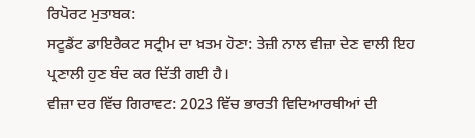ਰਿਪੋਰਟ ਮੁਤਾਬਕ:
ਸਟੂਡੈਂਟ ਡਾਇਰੈਕਟ ਸਟ੍ਰੀਮ ਦਾ ਖ਼ਤਮ ਹੋਣਾ: ਤੇਜ਼ੀ ਨਾਲ ਵੀਜ਼ਾ ਦੇਣ ਵਾਲੀ ਇਹ ਪ੍ਰਣਾਲੀ ਹੁਣ ਬੰਦ ਕਰ ਦਿੱਤੀ ਗਈ ਹੈ।
ਵੀਜ਼ਾ ਦਰ ਵਿੱਚ ਗਿਰਾਵਟ: 2023 ਵਿੱਚ ਭਾਰਤੀ ਵਿਦਿਆਰਥੀਆਂ ਦੀ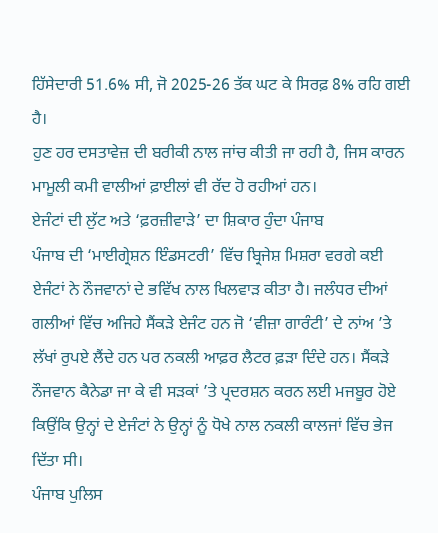ਹਿੱਸੇਦਾਰੀ 51.6% ਸੀ, ਜੋ 2025-26 ਤੱਕ ਘਟ ਕੇ ਸਿਰਫ਼ 8% ਰਹਿ ਗਈ ਹੈ।
ਹੁਣ ਹਰ ਦਸਤਾਵੇਜ਼ ਦੀ ਬਰੀਕੀ ਨਾਲ ਜਾਂਚ ਕੀਤੀ ਜਾ ਰਹੀ ਹੈ, ਜਿਸ ਕਾਰਨ ਮਾਮੂਲੀ ਕਮੀ ਵਾਲੀਆਂ ਫ਼ਾਈਲਾਂ ਵੀ ਰੱਦ ਹੋ ਰਹੀਆਂ ਹਨ।
ਏਜੰਟਾਂ ਦੀ ਲੁੱਟ ਅਤੇ ‘ਫ਼ਰਜ਼ੀਵਾੜੇ’ ਦਾ ਸ਼ਿਕਾਰ ਹੁੰਦਾ ਪੰਜਾਬ
ਪੰਜਾਬ ਦੀ ‘ਮਾਈਗ੍ਰੇਸ਼ਨ ਇੰਡਸਟਰੀ’ ਵਿੱਚ ਬ੍ਰਿਜੇਸ਼ ਮਿਸ਼ਰਾ ਵਰਗੇ ਕਈ ਏਜੰਟਾਂ ਨੇ ਨੌਜਵਾਨਾਂ ਦੇ ਭਵਿੱਖ ਨਾਲ ਖਿਲਵਾੜ ਕੀਤਾ ਹੈ। ਜਲੰਧਰ ਦੀਆਂ ਗਲੀਆਂ ਵਿੱਚ ਅਜਿਹੇ ਸੈਂਕੜੇ ਏਜੰਟ ਹਨ ਜੋ ‘ਵੀਜ਼ਾ ਗਾਰੰਟੀ’ ਦੇ ਨਾਂਅ ’ਤੇ ਲੱਖਾਂ ਰੁਪਏ ਲੈਂਦੇ ਹਨ ਪਰ ਨਕਲੀ ਆਫ਼ਰ ਲੈਟਰ ਫ਼ੜਾ ਦਿੰਦੇ ਹਨ। ਸੈਂਕੜੇ ਨੌਜਵਾਨ ਕੈਨੇਡਾ ਜਾ ਕੇ ਵੀ ਸੜਕਾਂ ’ਤੇ ਪ੍ਰਦਰਸ਼ਨ ਕਰਨ ਲਈ ਮਜਬੂਰ ਹੋਏ ਕਿਉਂਕਿ ਉਨ੍ਹਾਂ ਦੇ ਏਜੰਟਾਂ ਨੇ ਉਨ੍ਹਾਂ ਨੂੰ ਧੋਖੇ ਨਾਲ ਨਕਲੀ ਕਾਲਜਾਂ ਵਿੱਚ ਭੇਜ ਦਿੱਤਾ ਸੀ।
ਪੰਜਾਬ ਪੁਲਿਸ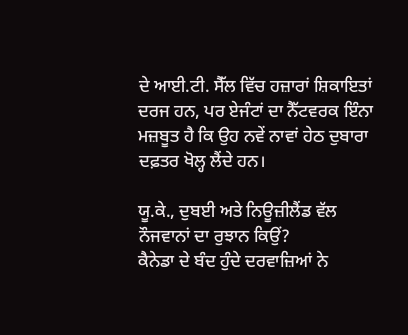ਦੇ ਆਈ.ਟੀ. ਸੈੱਲ ਵਿੱਚ ਹਜ਼ਾਰਾਂ ਸ਼ਿਕਾਇਤਾਂ ਦਰਜ ਹਨ, ਪਰ ਏਜੰਟਾਂ ਦਾ ਨੈੱਟਵਰਕ ਇੰਨਾ ਮਜ਼ਬੂਤ ਹੈ ਕਿ ਉਹ ਨਵੇਂ ਨਾਵਾਂ ਹੇਠ ਦੁਬਾਰਾ ਦਫ਼ਤਰ ਖੋਲ੍ਹ ਲੈਂਦੇ ਹਨ।

ਯੂ.ਕੇ., ਦੁਬਈ ਅਤੇ ਨਿਊਜ਼ੀਲੈਂਡ ਵੱਲ ਨੌਜਵਾਨਾਂ ਦਾ ਰੁਝਾਨ ਕਿਉਂ?
ਕੈਨੇਡਾ ਦੇ ਬੰਦ ਹੁੰਦੇ ਦਰਵਾਜ਼ਿਆਂ ਨੇ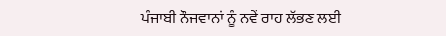ਪੰਜਾਬੀ ਨੌਜਵਾਨਾਂ ਨੂੰ ਨਵੇਂ ਰਾਹ ਲੱਭਣ ਲਈ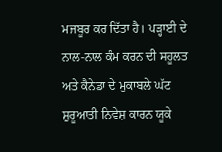ਮਜਬੂਰ ਕਰ ਦਿੱਤਾ ਹੈ। ਪੜ੍ਹਾਈ ਦੇ ਨਾਲ-ਨਾਲ ਕੰਮ ਕਰਨ ਦੀ ਸਹੂਲਤ ਅਤੇ ਕੈਨੇਡਾ ਦੇ ਮੁਕਾਬਲੇ ਘੱਟ ਸ਼ੁਰੂਆਤੀ ਨਿਵੇਸ਼ ਕਾਰਨ ਯੂਕੇ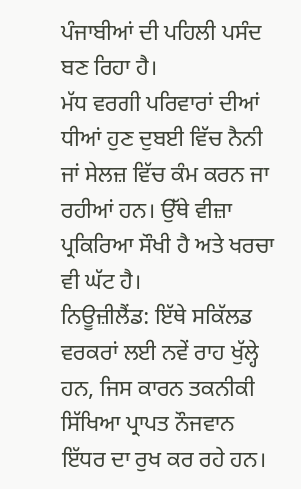ਪੰਜਾਬੀਆਂ ਦੀ ਪਹਿਲੀ ਪਸੰਦ ਬਣ ਰਿਹਾ ਹੈ।
ਮੱਧ ਵਰਗੀ ਪਰਿਵਾਰਾਂ ਦੀਆਂ ਧੀਆਂ ਹੁਣ ਦੁਬਈ ਵਿੱਚ ਨੈਨੀ ਜਾਂ ਸੇਲਜ਼ ਵਿੱਚ ਕੰਮ ਕਰਨ ਜਾ ਰਹੀਆਂ ਹਨ। ਉੱਥੇ ਵੀਜ਼ਾ ਪ੍ਰਕਿਰਿਆ ਸੌਖੀ ਹੈ ਅਤੇ ਖਰਚਾ ਵੀ ਘੱਟ ਹੈ।
ਨਿਊਜ਼ੀਲੈਂਡ: ਇੱਥੇ ਸਕਿੱਲਡ ਵਰਕਰਾਂ ਲਈ ਨਵੇਂ ਰਾਹ ਖੁੱਲ੍ਹੇ ਹਨ, ਜਿਸ ਕਾਰਨ ਤਕਨੀਕੀ ਸਿੱਖਿਆ ਪ੍ਰਾਪਤ ਨੌਜਵਾਨ ਇੱਧਰ ਦਾ ਰੁਖ ਕਰ ਰਹੇ ਹਨ।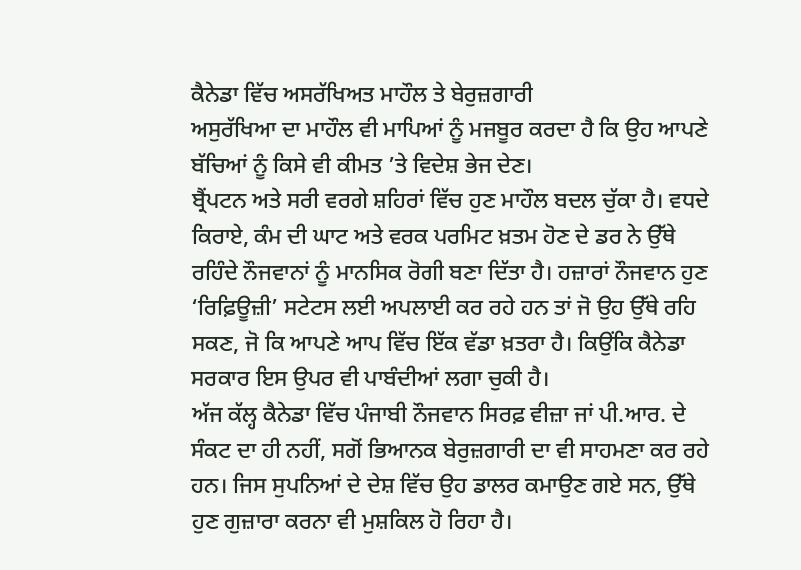ਕੈਨੇਡਾ ਵਿੱਚ ਅਸਰੱਖਿਅਤ ਮਾਹੌਲ ਤੇ ਬੇਰੁਜ਼ਗਾਰੀ
ਅਸੁਰੱਖਿਆ ਦਾ ਮਾਹੌਲ ਵੀ ਮਾਪਿਆਂ ਨੂੰ ਮਜਬੂਰ ਕਰਦਾ ਹੈ ਕਿ ਉਹ ਆਪਣੇ ਬੱਚਿਆਂ ਨੂੰ ਕਿਸੇ ਵੀ ਕੀਮਤ ’ਤੇ ਵਿਦੇਸ਼ ਭੇਜ ਦੇਣ।
ਬ੍ਰੈਂਪਟਨ ਅਤੇ ਸਰੀ ਵਰਗੇ ਸ਼ਹਿਰਾਂ ਵਿੱਚ ਹੁਣ ਮਾਹੌਲ ਬਦਲ ਚੁੱਕਾ ਹੈ। ਵਧਦੇ ਕਿਰਾਏ, ਕੰਮ ਦੀ ਘਾਟ ਅਤੇ ਵਰਕ ਪਰਮਿਟ ਖ਼ਤਮ ਹੋਣ ਦੇ ਡਰ ਨੇ ਉੱਥੇ ਰਹਿੰਦੇ ਨੌਜਵਾਨਾਂ ਨੂੰ ਮਾਨਸਿਕ ਰੋਗੀ ਬਣਾ ਦਿੱਤਾ ਹੈ। ਹਜ਼ਾਰਾਂ ਨੌਜਵਾਨ ਹੁਣ ‘ਰਿਫ਼ਿਊਜ਼ੀ’ ਸਟੇਟਸ ਲਈ ਅਪਲਾਈ ਕਰ ਰਹੇ ਹਨ ਤਾਂ ਜੋ ਉਹ ਉੱਥੇ ਰਹਿ ਸਕਣ, ਜੋ ਕਿ ਆਪਣੇ ਆਪ ਵਿੱਚ ਇੱਕ ਵੱਡਾ ਖ਼ਤਰਾ ਹੈ। ਕਿਉਂਕਿ ਕੈਨੇਡਾ ਸਰਕਾਰ ਇਸ ਉਪਰ ਵੀ ਪਾਬੰਦੀਆਂ ਲਗਾ ਚੁਕੀ ਹੈ।
ਅੱਜ ਕੱਲ੍ਹ ਕੈਨੇਡਾ ਵਿੱਚ ਪੰਜਾਬੀ ਨੌਜਵਾਨ ਸਿਰਫ਼ ਵੀਜ਼ਾ ਜਾਂ ਪੀ.ਆਰ. ਦੇ ਸੰਕਟ ਦਾ ਹੀ ਨਹੀਂ, ਸਗੋਂ ਭਿਆਨਕ ਬੇਰੁਜ਼ਗਾਰੀ ਦਾ ਵੀ ਸਾਹਮਣਾ ਕਰ ਰਹੇ ਹਨ। ਜਿਸ ਸੁਪਨਿਆਂ ਦੇ ਦੇਸ਼ ਵਿੱਚ ਉਹ ਡਾਲਰ ਕਮਾਉਣ ਗਏ ਸਨ, ਉੱਥੇ ਹੁਣ ਗੁਜ਼ਾਰਾ ਕਰਨਾ ਵੀ ਮੁਸ਼ਕਿਲ ਹੋ ਰਿਹਾ ਹੈ।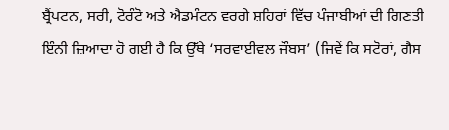ਬ੍ਰੈਂਪਟਨ, ਸਰੀ, ਟੋਰੰਟੋ ਅਤੇ ਐਡਮੰਟਨ ਵਰਗੇ ਸ਼ਹਿਰਾਂ ਵਿੱਚ ਪੰਜਾਬੀਆਂ ਦੀ ਗਿਣਤੀ ਇੰਨੀ ਜ਼ਿਆਦਾ ਹੋ ਗਈ ਹੈ ਕਿ ਉੱਥੇ ‘ਸਰਵਾਈਵਲ ਜੌਬਸ’ (ਜਿਵੇਂ ਕਿ ਸਟੋਰਾਂ, ਗੈਸ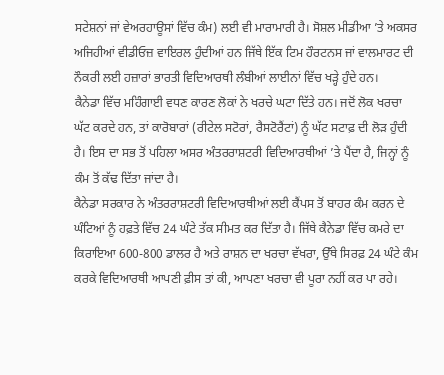ਸਟੇਸ਼ਨਾਂ ਜਾਂ ਵੇਅਰਹਾਊਸਾਂ ਵਿੱਚ ਕੰਮ) ਲਈ ਵੀ ਮਾਰਾਮਾਰੀ ਹੈ। ਸੋਸ਼ਲ ਮੀਡੀਆ ’ਤੇ ਅਕਸਰ ਅਜਿਹੀਆਂ ਵੀਡੀਓਜ਼ ਵਾਇਰਲ ਹੁੰਦੀਆਂ ਹਨ ਜਿੱਥੇ ਇੱਕ ਟਿਮ ਹੌਰਟਨਸ ਜਾਂ ਵਾਲਮਾਰਟ ਦੀ ਨੌਕਰੀ ਲਈ ਹਜ਼ਾਰਾਂ ਭਾਰਤੀ ਵਿਦਿਆਰਥੀ ਲੰਬੀਆਂ ਲਾਈਨਾਂ ਵਿੱਚ ਖੜ੍ਹੇ ਹੁੰਦੇ ਹਨ।
ਕੈਨੇਡਾ ਵਿੱਚ ਮਹਿੰਗਾਈ ਵਧਣ ਕਾਰਣ ਲੋਕਾਂ ਨੇ ਖਰਚੇ ਘਟਾ ਦਿੱਤੇ ਹਨ। ਜਦੋਂ ਲੋਕ ਖਰਚਾ ਘੱਟ ਕਰਦੇ ਹਨ, ਤਾਂ ਕਾਰੋਬਾਰਾਂ (ਰੀਟੇਲ ਸਟੋਰਾਂ, ਰੈਸਟੋਰੈਂਟਾਂ) ਨੂੰ ਘੱਟ ਸਟਾਫ਼ ਦੀ ਲੋੜ ਹੁੰਦੀ ਹੈ। ਇਸ ਦਾ ਸਭ ਤੋਂ ਪਹਿਲਾ ਅਸਰ ਅੰਤਰਰਾਸ਼ਟਰੀ ਵਿਦਿਆਰਥੀਆਂ ’ਤੇ ਪੈਂਦਾ ਹੈ, ਜਿਨ੍ਹਾਂ ਨੂੰ ਕੰਮ ਤੋਂ ਕੱਢ ਦਿੱਤਾ ਜਾਂਦਾ ਹੈ।
ਕੈਨੇਡਾ ਸਰਕਾਰ ਨੇ ਅੰਤਰਰਾਸ਼ਟਰੀ ਵਿਦਿਆਰਥੀਆਂ ਲਈ ਕੈਂਪਸ ਤੋਂ ਬਾਹਰ ਕੰਮ ਕਰਨ ਦੇ ਘੰਟਿਆਂ ਨੂੰ ਹਫ਼ਤੇ ਵਿੱਚ 24 ਘੰਟੇ ਤੱਕ ਸੀਮਤ ਕਰ ਦਿੱਤਾ ਹੈ। ਜਿੱਥੇ ਕੈਨੇਡਾ ਵਿੱਚ ਕਮਰੇ ਦਾ ਕਿਰਾਇਆ 600-800 ਡਾਲਰ ਹੈ ਅਤੇ ਰਾਸ਼ਨ ਦਾ ਖਰਚਾ ਵੱਖਰਾ, ਉੱਥੇ ਸਿਰਫ਼ 24 ਘੰਟੇ ਕੰਮ ਕਰਕੇ ਵਿਦਿਆਰਥੀ ਆਪਣੀ ਫ਼ੀਸ ਤਾਂ ਕੀ, ਆਪਣਾ ਖਰਚਾ ਵੀ ਪੂਰਾ ਨਹੀਂ ਕਰ ਪਾ ਰਹੇ।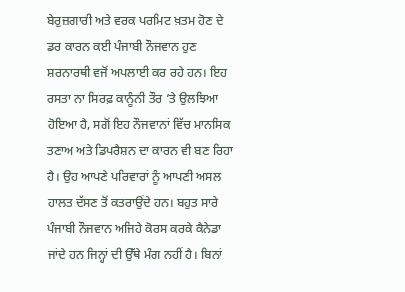ਬੇਰੁਜ਼ਗਾਰੀ ਅਤੇ ਵਰਕ ਪਰਮਿਟ ਖ਼ਤਮ ਹੋਣ ਦੇ ਡਰ ਕਾਰਨ ਕਈ ਪੰਜਾਬੀ ਨੌਜਵਾਨ ਹੁਣ ਸ਼ਰਨਾਰਥੀ ਵਜੋਂ ਅਪਲਾਈ ਕਰ ਰਹੇ ਹਨ। ਇਹ ਰਸਤਾ ਨਾ ਸਿਰਫ਼ ਕਾਨੂੰਨੀ ਤੌਰ ’ਤੇ ਉਲਝਿਆ ਹੋਇਆ ਹੈ, ਸਗੋਂ ਇਹ ਨੌਜਵਾਨਾਂ ਵਿੱਚ ਮਾਨਸਿਕ ਤਣਾਅ ਅਤੇ ਡਿਪਰੈਸ਼ਨ ਦਾ ਕਾਰਨ ਵੀ ਬਣ ਰਿਹਾ ਹੈ। ਉਹ ਆਪਣੇ ਪਰਿਵਾਰਾਂ ਨੂੰ ਆਪਣੀ ਅਸਲ ਹਾਲਤ ਦੱਸਣ ਤੋਂ ਕਤਰਾਉਂਦੇ ਹਨ। ਬਹੁਤ ਸਾਰੇ ਪੰਜਾਬੀ ਨੌਜਵਾਨ ਅਜਿਹੇ ਕੋਰਸ ਕਰਕੇ ਕੈਨੇਡਾ ਜਾਂਦੇ ਹਨ ਜਿਨ੍ਹਾਂ ਦੀ ਉੱਥੇ ਮੰਗ ਨਹੀਂ ਹੈ। ਬਿਨਾਂ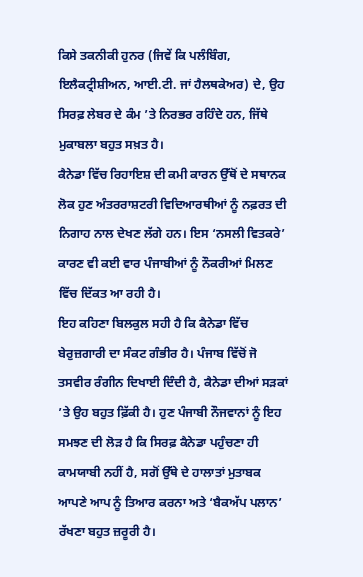ਕਿਸੇ ਤਕਨੀਕੀ ਹੁਨਰ (ਜਿਵੇਂ ਕਿ ਪਲੰਬਿੰਗ, ਇਲੈਕਟ੍ਰੀਸ਼ੀਅਨ, ਆਈ.ਟੀ. ਜਾਂ ਹੈਲਥਕੇਅਰ) ਦੇ, ਉਹ ਸਿਰਫ਼ ਲੇਬਰ ਦੇ ਕੰਮ ’ਤੇ ਨਿਰਭਰ ਰਹਿੰਦੇ ਹਨ, ਜਿੱਥੇ ਮੁਕਾਬਲਾ ਬਹੁਤ ਸਖ਼ਤ ਹੈ।
ਕੈਨੇਡਾ ਵਿੱਚ ਰਿਹਾਇਸ਼ ਦੀ ਕਮੀ ਕਾਰਨ ਉੱਥੋਂ ਦੇ ਸਥਾਨਕ ਲੋਕ ਹੁਣ ਅੰਤਰਰਾਸ਼ਟਰੀ ਵਿਦਿਆਰਥੀਆਂ ਨੂੰ ਨਫ਼ਰਤ ਦੀ ਨਿਗਾਹ ਨਾਲ ਦੇਖਣ ਲੱਗੇ ਹਨ। ਇਸ ‘ਨਸਲੀ ਵਿਤਕਰੇ’ ਕਾਰਣ ਵੀ ਕਈ ਵਾਰ ਪੰਜਾਬੀਆਂ ਨੂੰ ਨੌਕਰੀਆਂ ਮਿਲਣ ਵਿੱਚ ਦਿੱਕਤ ਆ ਰਹੀ ਹੈ।
ਇਹ ਕਹਿਣਾ ਬਿਲਕੁਲ ਸਹੀ ਹੈ ਕਿ ਕੈਨੇਡਾ ਵਿੱਚ ਬੇਰੁਜ਼ਗਾਰੀ ਦਾ ਸੰਕਟ ਗੰਭੀਰ ਹੈ। ਪੰਜਾਬ ਵਿੱਚੋਂ ਜੋ ਤਸਵੀਰ ਰੰਗੀਨ ਦਿਖਾਈ ਦਿੰਦੀ ਹੈ, ਕੈਨੇਡਾ ਦੀਆਂ ਸੜਕਾਂ ’ਤੇ ਉਹ ਬਹੁਤ ਫ਼ਿੱਕੀ ਹੈ। ਹੁਣ ਪੰਜਾਬੀ ਨੌਜਵਾਨਾਂ ਨੂੰ ਇਹ ਸਮਝਣ ਦੀ ਲੋੜ ਹੈ ਕਿ ਸਿਰਫ਼ ਕੈਨੇਡਾ ਪਹੁੰਚਣਾ ਹੀ ਕਾਮਯਾਬੀ ਨਹੀਂ ਹੈ, ਸਗੋਂ ਉੱਥੇ ਦੇ ਹਾਲਾਤਾਂ ਮੁਤਾਬਕ ਆਪਣੇ ਆਪ ਨੂੰ ਤਿਆਰ ਕਰਨਾ ਅਤੇ ‘ਬੈਕਅੱਪ ਪਲਾਨ’ ਰੱਖਣਾ ਬਹੁਤ ਜ਼ਰੂਰੀ ਹੈ।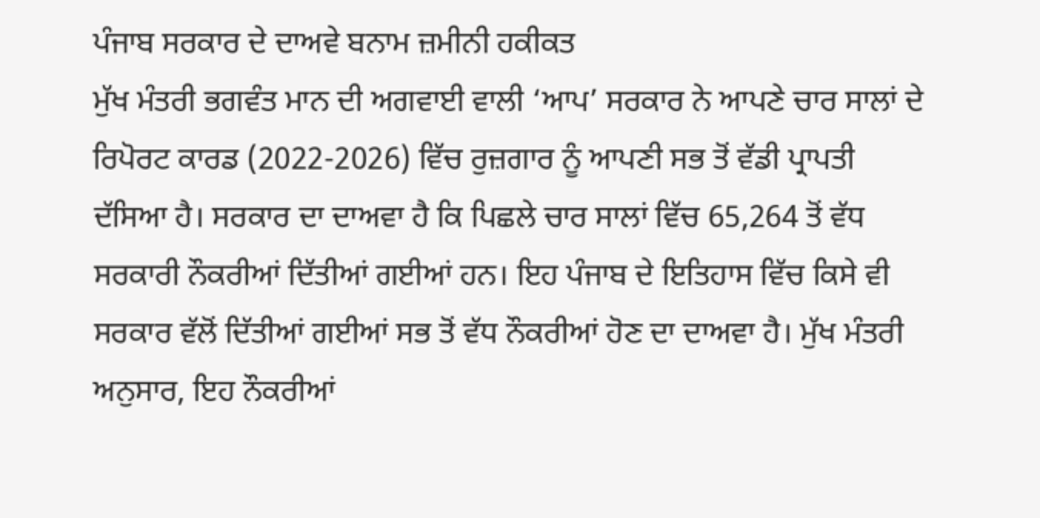ਪੰਜਾਬ ਸਰਕਾਰ ਦੇ ਦਾਅਵੇ ਬਨਾਮ ਜ਼ਮੀਨੀ ਹਕੀਕਤ
ਮੁੱਖ ਮੰਤਰੀ ਭਗਵੰਤ ਮਾਨ ਦੀ ਅਗਵਾਈ ਵਾਲੀ ‘ਆਪ’ ਸਰਕਾਰ ਨੇ ਆਪਣੇ ਚਾਰ ਸਾਲਾਂ ਦੇ ਰਿਪੋਰਟ ਕਾਰਡ (2022-2026) ਵਿੱਚ ਰੁਜ਼ਗਾਰ ਨੂੰ ਆਪਣੀ ਸਭ ਤੋਂ ਵੱਡੀ ਪ੍ਰਾਪਤੀ ਦੱਸਿਆ ਹੈ। ਸਰਕਾਰ ਦਾ ਦਾਅਵਾ ਹੈ ਕਿ ਪਿਛਲੇ ਚਾਰ ਸਾਲਾਂ ਵਿੱਚ 65,264 ਤੋਂ ਵੱਧ ਸਰਕਾਰੀ ਨੌਕਰੀਆਂ ਦਿੱਤੀਆਂ ਗਈਆਂ ਹਨ। ਇਹ ਪੰਜਾਬ ਦੇ ਇਤਿਹਾਸ ਵਿੱਚ ਕਿਸੇ ਵੀ ਸਰਕਾਰ ਵੱਲੋਂ ਦਿੱਤੀਆਂ ਗਈਆਂ ਸਭ ਤੋਂ ਵੱਧ ਨੌਕਰੀਆਂ ਹੋਣ ਦਾ ਦਾਅਵਾ ਹੈ। ਮੁੱਖ ਮੰਤਰੀ ਅਨੁਸਾਰ, ਇਹ ਨੌਕਰੀਆਂ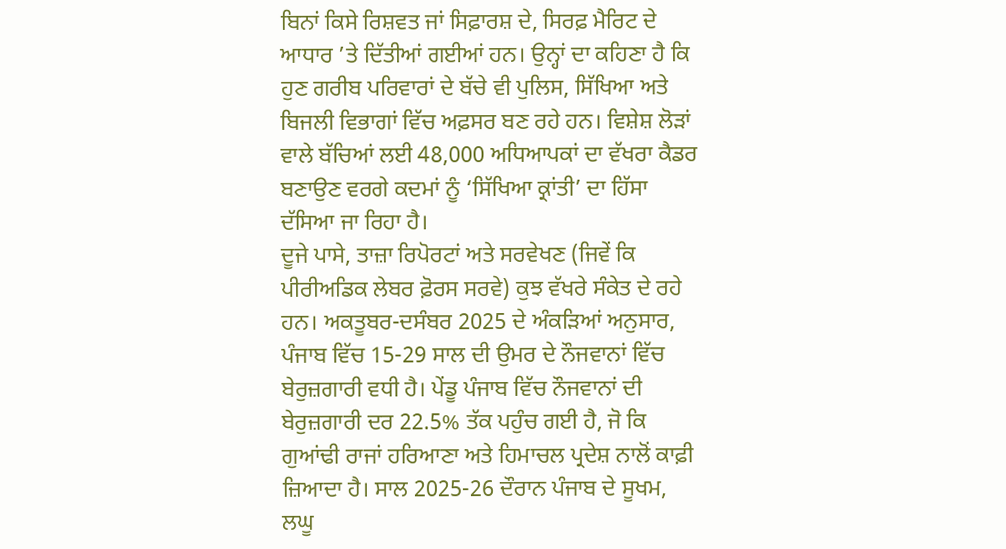ਬਿਨਾਂ ਕਿਸੇ ਰਿਸ਼ਵਤ ਜਾਂ ਸਿਫ਼ਾਰਸ਼ ਦੇ, ਸਿਰਫ਼ ਮੈਰਿਟ ਦੇ ਆਧਾਰ ’ਤੇ ਦਿੱਤੀਆਂ ਗਈਆਂ ਹਨ। ਉਨ੍ਹਾਂ ਦਾ ਕਹਿਣਾ ਹੈ ਕਿ ਹੁਣ ਗਰੀਬ ਪਰਿਵਾਰਾਂ ਦੇ ਬੱਚੇ ਵੀ ਪੁਲਿਸ, ਸਿੱਖਿਆ ਅਤੇ ਬਿਜਲੀ ਵਿਭਾਗਾਂ ਵਿੱਚ ਅਫ਼ਸਰ ਬਣ ਰਹੇ ਹਨ। ਵਿਸ਼ੇਸ਼ ਲੋੜਾਂ ਵਾਲੇ ਬੱਚਿਆਂ ਲਈ 48,000 ਅਧਿਆਪਕਾਂ ਦਾ ਵੱਖਰਾ ਕੈਡਰ ਬਣਾਉਣ ਵਰਗੇ ਕਦਮਾਂ ਨੂੰ ‘ਸਿੱਖਿਆ ਕ੍ਰਾਂਤੀ’ ਦਾ ਹਿੱਸਾ ਦੱਸਿਆ ਜਾ ਰਿਹਾ ਹੈ।
ਦੂਜੇ ਪਾਸੇ, ਤਾਜ਼ਾ ਰਿਪੋਰਟਾਂ ਅਤੇ ਸਰਵੇਖਣ (ਜਿਵੇਂ ਕਿ ਪੀਰੀਅਡਿਕ ਲੇਬਰ ਫ਼ੋਰਸ ਸਰਵੇ) ਕੁਝ ਵੱਖਰੇ ਸੰਕੇਤ ਦੇ ਰਹੇ ਹਨ। ਅਕਤੂਬਰ-ਦਸੰਬਰ 2025 ਦੇ ਅੰਕੜਿਆਂ ਅਨੁਸਾਰ, ਪੰਜਾਬ ਵਿੱਚ 15-29 ਸਾਲ ਦੀ ਉਮਰ ਦੇ ਨੌਜਵਾਨਾਂ ਵਿੱਚ ਬੇਰੁਜ਼ਗਾਰੀ ਵਧੀ ਹੈ। ਪੇਂਡੂ ਪੰਜਾਬ ਵਿੱਚ ਨੌਜਵਾਨਾਂ ਦੀ ਬੇਰੁਜ਼ਗਾਰੀ ਦਰ 22.5% ਤੱਕ ਪਹੁੰਚ ਗਈ ਹੈ, ਜੋ ਕਿ ਗੁਆਂਢੀ ਰਾਜਾਂ ਹਰਿਆਣਾ ਅਤੇ ਹਿਮਾਚਲ ਪ੍ਰਦੇਸ਼ ਨਾਲੋਂ ਕਾਫ਼ੀ ਜ਼ਿਆਦਾ ਹੈ। ਸਾਲ 2025-26 ਦੌਰਾਨ ਪੰਜਾਬ ਦੇ ਸੂਖਮ, ਲਘੂ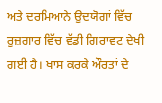ਅਤੇ ਦਰਮਿਆਨੇ ਉਦਯੋਗਾਂ ਵਿੱਚ ਰੁਜ਼ਗਾਰ ਵਿੱਚ ਵੱਡੀ ਗਿਰਾਵਟ ਦੇਖੀ ਗਈ ਹੈ। ਖਾਸ ਕਰਕੇ ਔਰਤਾਂ ਦੇ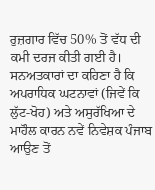ਰੁਜ਼ਗਾਰ ਵਿੱਚ 50% ਤੋਂ ਵੱਧ ਦੀ ਕਮੀ ਦਰਜ ਕੀਤੀ ਗਈ ਹੈ।
ਸਨਅਤਕਾਰਾਂ ਦਾ ਕਹਿਣਾ ਹੈ ਕਿ ਅਪਰਾਧਿਕ ਘਟਨਾਵਾਂ (ਜਿਵੇਂ ਕਿ ਲੁੱਟ-ਖੋਹ) ਅਤੇ ਅਸੁਰੱਖਿਆ ਦੇ ਮਾਹੌਲ ਕਾਰਨ ਨਵੇਂ ਨਿਵੇਸ਼ਕ ਪੰਜਾਬ ਆਉਣ ਤੋਂ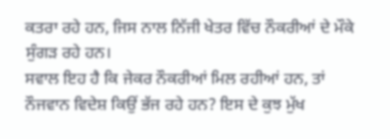ਕਤਰਾ ਰਹੇ ਹਨ, ਜਿਸ ਨਾਲ ਨਿੱਜੀ ਖੇਤਰ ਵਿੱਚ ਨੌਕਰੀਆਂ ਦੇ ਮੌਕੇ ਸੁੰਗੜ ਰਹੇ ਹਨ।
ਸਵਾਲ ਇਹ ਹੈ ਕਿ ਜੇਕਰ ਨੌਕਰੀਆਂ ਮਿਲ ਰਹੀਆਂ ਹਨ, ਤਾਂ ਨੌਜਵਾਨ ਵਿਦੇਸ਼ ਕਿਉਂ ਭੱਜ ਰਹੇ ਹਨ? ਇਸ ਦੇ ਕੁਝ ਮੁੱਖ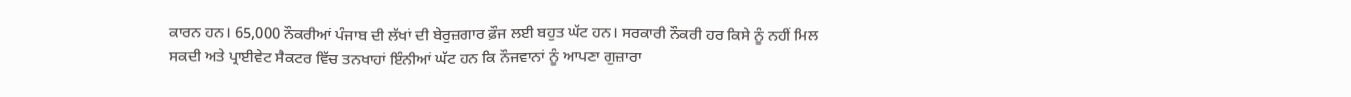ਕਾਰਨ ਹਨ। 65,000 ਨੌਕਰੀਆਂ ਪੰਜਾਬ ਦੀ ਲੱਖਾਂ ਦੀ ਬੇਰੁਜ਼ਗਾਰ ਫ਼ੌਜ ਲਈ ਬਹੁਤ ਘੱਟ ਹਨ। ਸਰਕਾਰੀ ਨੌਕਰੀ ਹਰ ਕਿਸੇ ਨੂੰ ਨਹੀਂ ਮਿਲ ਸਕਦੀ ਅਤੇ ਪ੍ਰਾਈਵੇਟ ਸੈਕਟਰ ਵਿੱਚ ਤਨਖਾਹਾਂ ਇੰਨੀਆਂ ਘੱਟ ਹਨ ਕਿ ਨੌਜਵਾਨਾਂ ਨੂੰ ਆਪਣਾ ਗੁਜ਼ਾਰਾ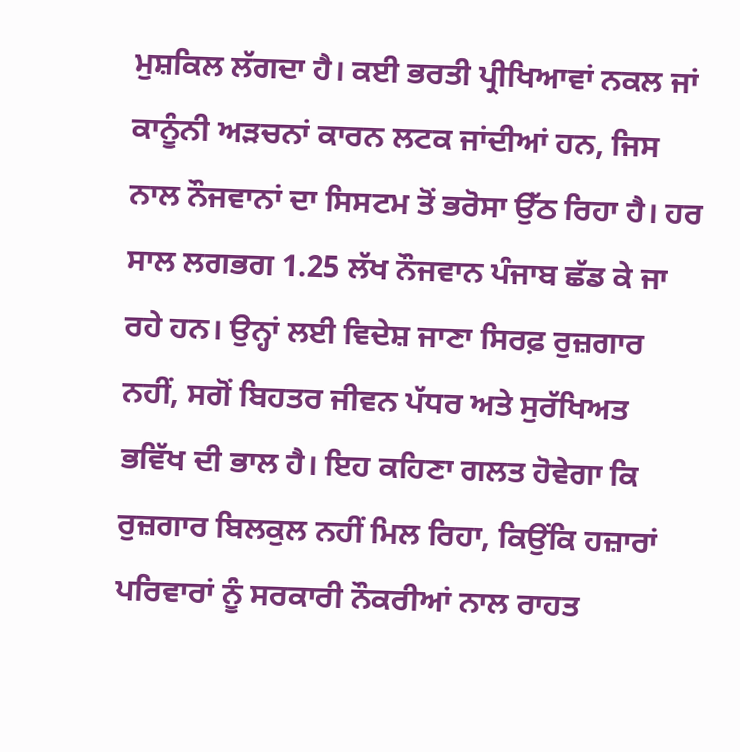ਮੁਸ਼ਕਿਲ ਲੱਗਦਾ ਹੈ। ਕਈ ਭਰਤੀ ਪ੍ਰੀਖਿਆਵਾਂ ਨਕਲ ਜਾਂ ਕਾਨੂੰਨੀ ਅੜਚਨਾਂ ਕਾਰਨ ਲਟਕ ਜਾਂਦੀਆਂ ਹਨ, ਜਿਸ ਨਾਲ ਨੌਜਵਾਨਾਂ ਦਾ ਸਿਸਟਮ ਤੋਂ ਭਰੋਸਾ ਉੱਠ ਰਿਹਾ ਹੈ। ਹਰ ਸਾਲ ਲਗਭਗ 1.25 ਲੱਖ ਨੌਜਵਾਨ ਪੰਜਾਬ ਛੱਡ ਕੇ ਜਾ ਰਹੇ ਹਨ। ਉਨ੍ਹਾਂ ਲਈ ਵਿਦੇਸ਼ ਜਾਣਾ ਸਿਰਫ਼ ਰੁਜ਼ਗਾਰ ਨਹੀਂ, ਸਗੋਂ ਬਿਹਤਰ ਜੀਵਨ ਪੱਧਰ ਅਤੇ ਸੁਰੱਖਿਅਤ ਭਵਿੱਖ ਦੀ ਭਾਲ ਹੈ। ਇਹ ਕਹਿਣਾ ਗਲਤ ਹੋਵੇਗਾ ਕਿ ਰੁਜ਼ਗਾਰ ਬਿਲਕੁਲ ਨਹੀਂ ਮਿਲ ਰਿਹਾ, ਕਿਉਂਕਿ ਹਜ਼ਾਰਾਂ ਪਰਿਵਾਰਾਂ ਨੂੰ ਸਰਕਾਰੀ ਨੌਕਰੀਆਂ ਨਾਲ ਰਾਹਤ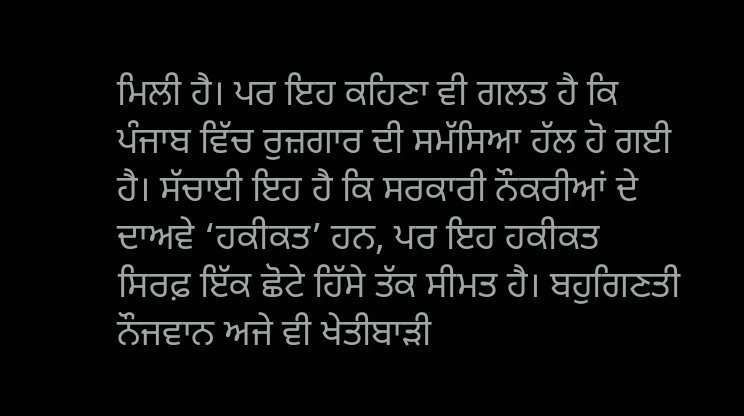ਮਿਲੀ ਹੈ। ਪਰ ਇਹ ਕਹਿਣਾ ਵੀ ਗਲਤ ਹੈ ਕਿ ਪੰਜਾਬ ਵਿੱਚ ਰੁਜ਼ਗਾਰ ਦੀ ਸਮੱਸਿਆ ਹੱਲ ਹੋ ਗਈ ਹੈ। ਸੱਚਾਈ ਇਹ ਹੈ ਕਿ ਸਰਕਾਰੀ ਨੌਕਰੀਆਂ ਦੇ ਦਾਅਵੇ ‘ਹਕੀਕਤ’ ਹਨ, ਪਰ ਇਹ ਹਕੀਕਤ ਸਿਰਫ਼ ਇੱਕ ਛੋਟੇ ਹਿੱਸੇ ਤੱਕ ਸੀਮਤ ਹੈ। ਬਹੁਗਿਣਤੀ ਨੌਜਵਾਨ ਅਜੇ ਵੀ ਖੇਤੀਬਾੜੀ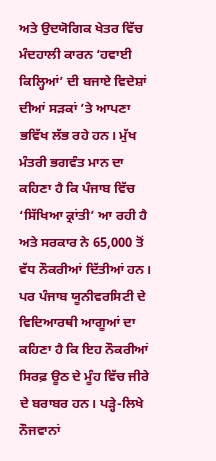ਅਤੇ ਉਦਯੋਗਿਕ ਖੇਤਰ ਵਿੱਚ ਮੰਦਹਾਲੀ ਕਾਰਨ ‘ਹਵਾਈ ਕਿਲ੍ਹਿਆਂ’ ਦੀ ਬਜਾਏ ਵਿਦੇਸ਼ਾਂ ਦੀਆਂ ਸੜਕਾਂ ’ਤੇ ਆਪਣਾ ਭਵਿੱਖ ਲੱਭ ਰਹੇ ਹਨ। ਮੁੱਖ ਮੰਤਰੀ ਭਗਵੰਤ ਮਾਨ ਦਾ ਕਹਿਣਾ ਹੈ ਕਿ ਪੰਜਾਬ ਵਿੱਚ ‘ਸਿੱਖਿਆ ਕ੍ਰਾਂਤੀ’ ਆ ਰਹੀ ਹੈ ਅਤੇ ਸਰਕਾਰ ਨੇ 65,000 ਤੋਂ ਵੱਧ ਨੌਕਰੀਆਂ ਦਿੱਤੀਆਂ ਹਨ। ਪਰ ਪੰਜਾਬ ਯੂਨੀਵਰਸਿਟੀ ਦੇ ਵਿਦਿਆਰਥੀ ਆਗੂਆਂ ਦਾ ਕਹਿਣਾ ਹੈ ਕਿ ਇਹ ਨੌਕਰੀਆਂ ਸਿਰਫ਼ ਊਠ ਦੇ ਮੂੰਹ ਵਿੱਚ ਜੀਰੇ ਦੇ ਬਰਾਬਰ ਹਨ। ਪੜ੍ਹੇ-ਲਿਖੇ ਨੌਜਵਾਨਾਂ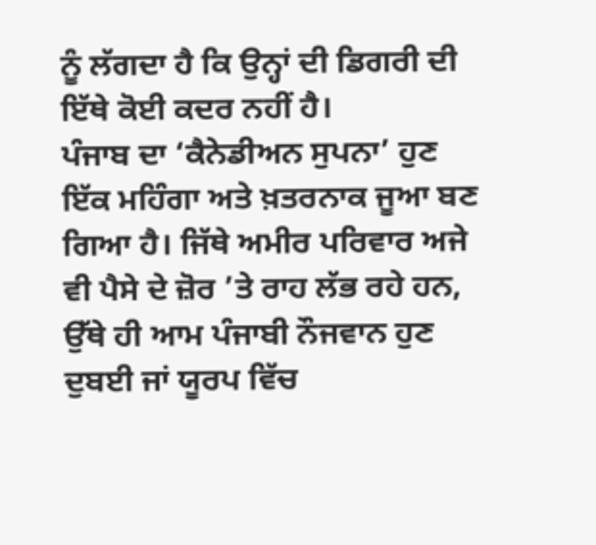ਨੂੰ ਲੱਗਦਾ ਹੈ ਕਿ ਉਨ੍ਹਾਂ ਦੀ ਡਿਗਰੀ ਦੀ ਇੱਥੇ ਕੋਈ ਕਦਰ ਨਹੀਂ ਹੈ।
ਪੰਜਾਬ ਦਾ ‘ਕੈਨੇਡੀਅਨ ਸੁਪਨਾ’ ਹੁਣ ਇੱਕ ਮਹਿੰਗਾ ਅਤੇ ਖ਼ਤਰਨਾਕ ਜੂਆ ਬਣ ਗਿਆ ਹੈ। ਜਿੱਥੇ ਅਮੀਰ ਪਰਿਵਾਰ ਅਜੇ ਵੀ ਪੈਸੇ ਦੇ ਜ਼ੋਰ ’ਤੇ ਰਾਹ ਲੱਭ ਰਹੇ ਹਨ, ਉੱਥੇ ਹੀ ਆਮ ਪੰਜਾਬੀ ਨੌਜਵਾਨ ਹੁਣ ਦੁਬਈ ਜਾਂ ਯੂਰਪ ਵਿੱਚ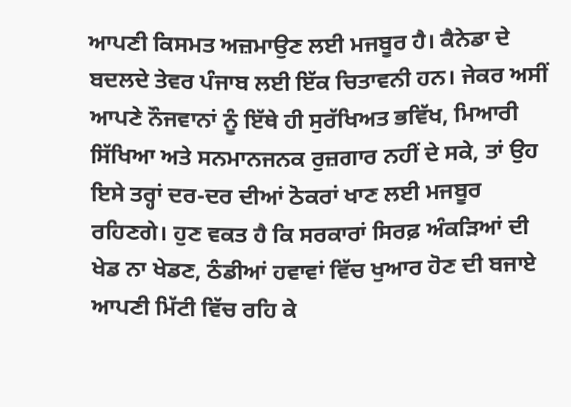ਆਪਣੀ ਕਿਸਮਤ ਅਜ਼ਮਾਉਣ ਲਈ ਮਜਬੂਰ ਹੈ। ਕੈਨੇਡਾ ਦੇ ਬਦਲਦੇ ਤੇਵਰ ਪੰਜਾਬ ਲਈ ਇੱਕ ਚਿਤਾਵਨੀ ਹਨ। ਜੇਕਰ ਅਸੀਂ ਆਪਣੇ ਨੌਜਵਾਨਾਂ ਨੂੰ ਇੱਥੇ ਹੀ ਸੁਰੱਖਿਅਤ ਭਵਿੱਖ, ਮਿਆਰੀ ਸਿੱਖਿਆ ਅਤੇ ਸਨਮਾਨਜਨਕ ਰੁਜ਼ਗਾਰ ਨਹੀਂ ਦੇ ਸਕੇ, ਤਾਂ ਉਹ ਇਸੇ ਤਰ੍ਹਾਂ ਦਰ-ਦਰ ਦੀਆਂ ਠੋਕਰਾਂ ਖਾਣ ਲਈ ਮਜਬੂਰ ਰਹਿਣਗੇ। ਹੁਣ ਵਕਤ ਹੈ ਕਿ ਸਰਕਾਰਾਂ ਸਿਰਫ਼ ਅੰਕੜਿਆਂ ਦੀ ਖੇਡ ਨਾ ਖੇਡਣ, ਠੰਡੀਆਂ ਹਵਾਵਾਂ ਵਿੱਚ ਖੁਆਰ ਹੋਣ ਦੀ ਬਜਾਏ ਆਪਣੀ ਮਿੱਟੀ ਵਿੱਚ ਰਹਿ ਕੇ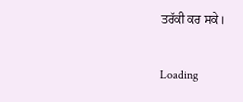ਤਰੱਕੀ ਕਰ ਸਕੇ।

Loading